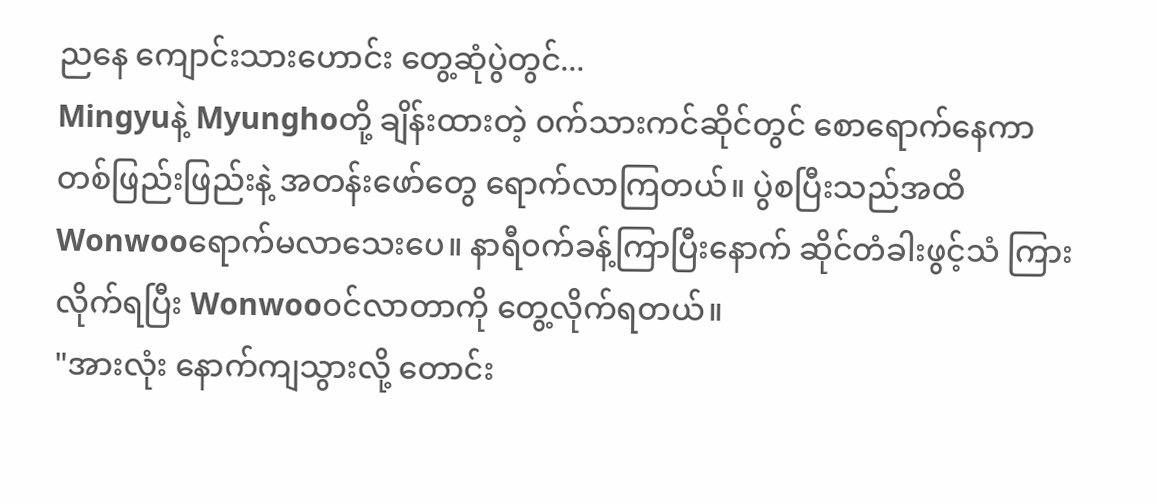ညနေ ကျောင်းသားဟောင်း တွေ့ဆုံပွဲတွင်...
Mingyuနဲ့ Myunghoတို့ ချိန်းထားတဲ့ ၀က်သားကင်ဆိုင်တွင် စောရောက်နေကာ တစ်ဖြည်းဖြည်းနဲ့ အတန်းဖော်တွေ ရောက်လာကြတယ်။ ပွဲစပြီးသည်အထိ Wonwooရောက်မလာသေးပေ။ နာရီ၀က်ခန့်ကြာပြီးနောက် ဆိုင်တံခါးဖွင့်သံ ကြားလိုက်ရပြီး Wonwoo၀င်လာတာကို တွေ့လိုက်ရတယ်။
"အားလုံး နောက်ကျသွားလို့ တောင်း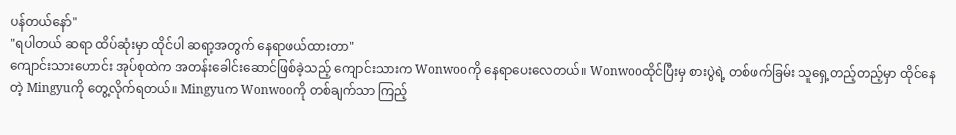ပန်တယ်နော်"
"ရပါတယ် ဆရာ ထိပ်ဆုံးမှာ ထိုင်ပါ ဆရာ့အတွက် နေရာဖယ်ထားတာ"
ကျောင်းသားဟောင်း အုပ်စုထဲက အတန်းခေါင်းဆောင်ဖြစ်ခဲ့သည့် ကျောင်းသားက Wonwooကို နေရာပေးလေတယ်။ Wonwooထိုင်ပြီးမှ စားပွဲရဲ့ တစ်ဖက်ခြမ်း သူရှေ့တည့်တည့်မှာ ထိုင်နေတဲ့ Mingyuကို တွေ့လိုက်ရတယ်။ Mingyuက Wonwooကို တစ်ချက်သာ ကြည့်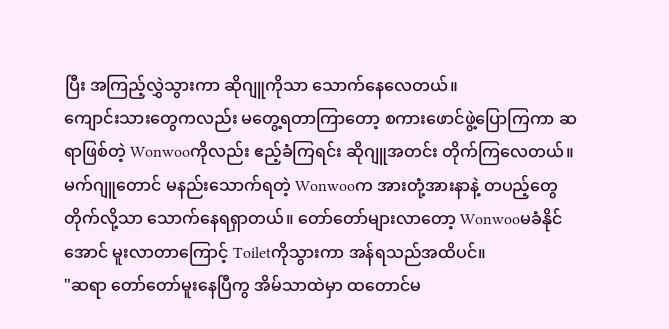ပြီး အကြည့်လွှဲသွားကာ ဆိုဂျူကိုသာ သောက်နေလေတယ်။
ကျောင်းသားတွေကလည်း မတွေ့ရတာကြာတော့ စကားဖောင်ဖွဲ့ပြောကြကာ ဆရာဖြစ်တဲ့ Wonwooကိုလည်း ဧည့်ခံကြရင်း ဆိုဂျူအတင်း တိုက်ကြလေတယ်။ မက်ဂျူတောင် မနည်းသောက်ရတဲ့ Wonwooက အားတုံ့အားနာနဲ့ တပည့်တွေ တိုက်လို့သာ သောက်နေရရှာတယ်။ တော်တော်များလာတော့ Wonwooမခံနိုင်အောင် မူးလာတာကြောင့် Toiletကိုသွားကာ အန်ရသည်အထိပင်။
"ဆရာ တော်တော်မူးနေပြီကွ အိမ်သာထဲမှာ ထတောင်မ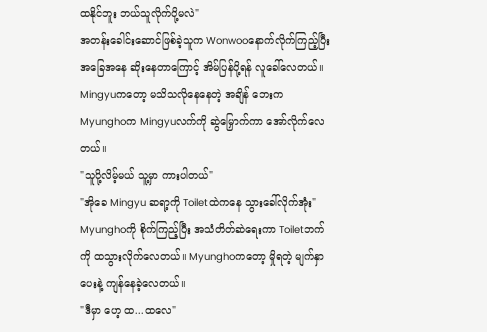ထနိုင်ဘူး ဘယ်သူလိုက်ပို့မလဲ"
အတန်းခေါင်းဆောင်ဖြစ်ခဲ့သူက Wonwooနောက်လိုက်ကြည့်ပြီး အခြေအနေ ဆိုးနေတာကြောင့် အိမ်ပြန်ပို့ရန် လူခေါ်လေတယ်။ Mingyuကတော့ မသိသလိုနေနေတဲ့ အချိန် ဘေးက Myunghoက Mingyuလက်ကို ဆွဲမြှောက်ကာ အော်လိုက်လေတယ်။
"သူပို့လိမ့်မယ် သူ့မှာ ကားပါတယ်"
"အိုခေ Mingyu ဆရာ့ကို Toiletထဲကနေ သွားခေါ်လိုက်အုံး"
Myunghoကို စိုက်ကြည့်ပြီး အသံတိတ်ဆဲရေးကာ Toiletဘက်ကို ထသွားလိုက်လေတယ်။ Myunghoကတော့ မှိုရတဲ့ မျက်နှာပေးနဲ့ ကျန်နေခဲ့လေတယ်။
"ဒီမှာ ဟေ့ ထ...ထလေ"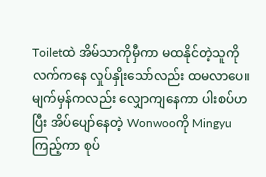Toiletထဲ အိမ်သာကိုမှီကာ မထနိုင်တဲ့သူကို လက်ကနေ လှုပ်နှိုးသော်လည်း ထမလာပေ။ မျက်မှန်ကလည်း လျှောကျနေကာ ပါးစပ်ဟပြီး အိပ်ပျော်နေတဲ့ Wonwooကို Mingyuကြည့်ကာ စုပ်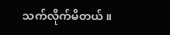သက်လိုက်မိတယ်။